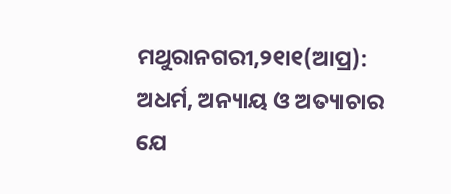ମଥୁରାନଗରୀ,୨୧ା୧(ଆପ୍ର): ଅଧର୍ମ, ଅନ୍ୟାୟ ଓ ଅତ୍ୟାଚାର ଯେ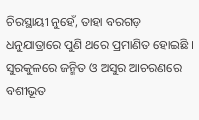ଚିରସ୍ଥାୟୀ ନୁହେଁ, ତାହା ବରଗଡ଼ ଧନୁଯାତ୍ରାରେ ପୁଣି ଥରେ ପ୍ରମାଣିତ ହୋଇଛି । ସୁରକୁଳରେ ଜନ୍ମିତ ଓ ଅସୁର ଆଚରଣରେ ବଶୀଭୂତ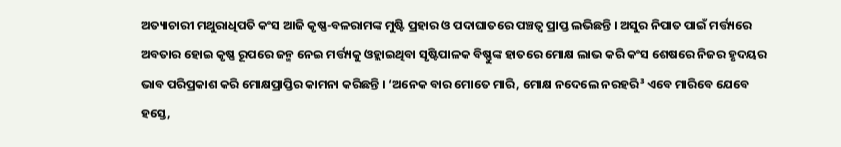ଅତ୍ୟାଚାରୀ ମଥୁରାଧିପତି କଂସ ଆଜି କୃଷ୍ଣ-ବଳରାମଙ୍କ ମୁଷ୍ଟି ପ୍ରହାର ଓ ପଦାଘାତରେ ପଞ୍ଚତ୍ୱ ପ୍ରାପ୍ତ ଲଭିଛନ୍ତି । ଅସୁର ନିପାତ ପାଇଁ ମର୍ତ୍ତ୍ୟରେ ଅବତାର ହୋଇ କୃଷ୍ଣ ରୂପରେ ଜନ୍ମ ନେଇ ମର୍ତ୍ତ୍ୟକୁ ଓହ୍ଲାଇଥିବା ସୃଷ୍ଟିପାଳକ ବିଷ୍ଣୁଙ୍କ ହାତରେ ମୋକ୍ଷ ଲାଭ କରି କଂସ ଶେଷରେ ନିଜର ହୃଦୟର ଭାବ ପରିପ୍ରକାଶ କରି ମୋକ୍ଷପ୍ରାପ୍ତିର କାମନା କରିଛନ୍ତି । ‘ଅନେକ ବାର ମୋତେ ମାରି, ମୋକ୍ଷ ନଦେଲେ ନରହରି³ ଏବେ ମାରିବେ ଯେବେ ହସ୍ତେ,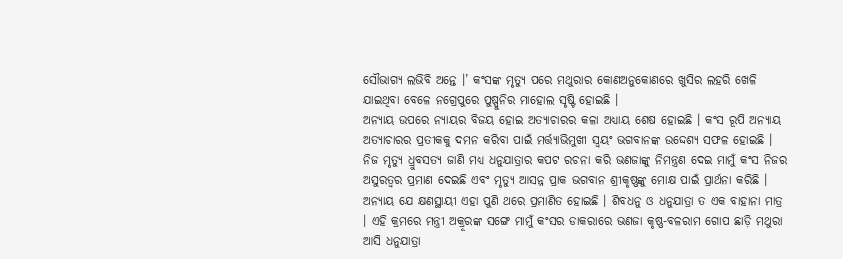ସୌଭାଗ୍ୟ ଲଭିବି ଅନ୍ତେ ।’ କଂସଙ୍କ ମୃତ୍ୟୁ ପରେ ମଥୁରାର କୋଣଅନୁକୋଣରେ ଖୁସିର ଲହରି ଖେଳି ଯାଇଥିବା ବେଳେ ନଗ୍ରେପୁରେ ପୁଷ୍ପୁନିର ମାହୋଲ ସୃଷ୍ଟି ହୋଇଛି ।
ଅନ୍ୟାୟ ଉପରେ ନ୍ୟାୟର ବିଜୟ ହୋଇ ଅତ୍ୟାଚାରର କଳା ଅଧ୍ୟାୟ ଶେଷ ହୋଇଛି । କଂସ ରୂପି ଅନ୍ୟାୟ ଅତ୍ୟାଚାରର ପ୍ରତୀକକୁ ଦମନ କରିବା ପାଇଁ ମର୍ତ୍ତ୍ୟାଭିମୁଖୀ ସ୍ୱୟଂ ଭଗବାନଙ୍କ ଉଦ୍ଦେଶ୍ୟ ସଫଳ ହୋଇଛି । ନିଜ ମୃତ୍ୟୁ ଧ୍ରୁବସତ୍ୟ ଜାଣି ମଧ୍ୟ ଧନୁଯାତ୍ରାର କପଟ ରଚନା କରି ଭଣଜାଙ୍କୁ ନିମନ୍ତ୍ରଣ ଦେଇ ମାମୁଁ କଂସ ନିଜର ଅସୁରତ୍ୱର ପ୍ରମାଣ ଦେଇଛି ଏବଂ ମୃତ୍ୟୁ ଆସନ୍ନ ପ୍ରାକ ଭଗବାନ ଶ୍ରୀକୃଷ୍ଣଙ୍କୁ ମୋକ୍ଷ ପାଇଁ ପ୍ରାର୍ଥନା କରିଛି । ଅନ୍ୟାୟ ଯେ କ୍ଷଣସ୍ଥାୟୀ ଏହା ପୁଣି ଥରେ ପ୍ରମାଣିତ ହୋଇଛି । ଶିବଧନୁ ଓ ଧନୁଯାତ୍ରା ତ ଏକ ବାହାନା ମାତ୍ର । ଏହି କ୍ରମରେ ମନ୍ତ୍ରୀ ଅକ୍ରୂରଙ୍କ ସଙ୍ଗେ ମାମୁଁ କଂସର ଡାକରାରେ ଭଣଜା କୃଷ୍ଣ-ବଳରାମ ଗୋପ ଛାଡ଼ି ମଥୁରା ଆସି ଧନୁଯାତ୍ରା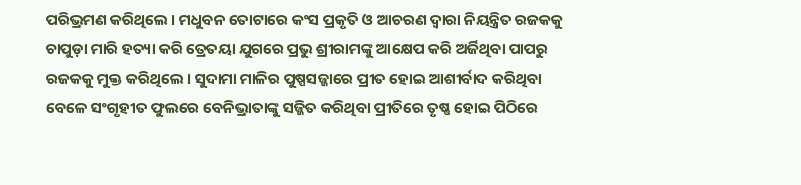ପରିଭ୍ରମଣ କରିଥିଲେ । ମଧୁବନ ତୋଟାରେ କଂସ ପ୍ରକୃତି ଓ ଆଚରଣ ଦ୍ୱାରା ନିୟନ୍ତ୍ରିତ ରଜକକୁ ଚାପୁଡ଼ା ମାରି ହତ୍ୟା କରି ତ୍ରେତୟା ଯୁଗରେ ପ୍ରଭୁ ଶ୍ରୀରାମଙ୍କୁ ଆକ୍ଷେପ କରି ଅର୍ଜିଥିବା ପାପରୁ ରଜକକୁ ମୁକ୍ତ କରିଥିଲେ । ସୁଦାମା ମାଳିର ପୁଷ୍ପସଜ୍ଜାରେ ପ୍ରୀତ ହୋଇ ଆଶୀର୍ବାଦ କରିଥିବା ବେଳେ ସଂଗୃହୀତ ଫୁଲରେ ବେନିଭ୍ରାତାଙ୍କୁ ସଜ୍ଜିତ କରିଥିବା ପ୍ରୀତିରେ ତୃଷ୍ଣ ହୋଇ ପିଠିରେ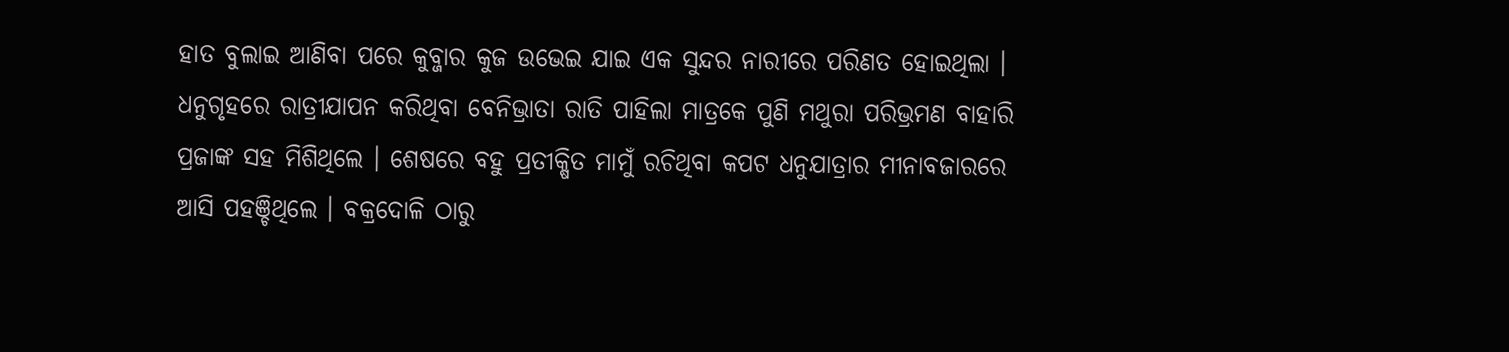ହାତ ବୁଲାଇ ଆଣିବା ପରେ କୁବ୍ଜାର କୁଜ ଉଭେଇ ଯାଇ ଏକ ସୁନ୍ଦର ନାରୀରେ ପରିଣତ ହୋଇଥିଲା । ଧନୁଗୃହରେ ରାତ୍ରୀଯାପନ କରିଥିବା ବେନିଭ୍ରାତା ରାତି ପାହିଲା ମାତ୍ରକେ ପୁଣି ମଥୁରା ପରିଭ୍ରମଣ ବାହାରି ପ୍ରଜାଙ୍କ ସହ ମିଶିଥିଲେ । ଶେଷରେ ବହୁ ପ୍ରତୀକ୍ଷିତ ମାମୁଁ ରଚିଥିବା କପଟ ଧନୁଯାତ୍ରାର ମୀନାବଜାରରେ ଆସି ପହଞ୍ଚିଥିଲେ । ବକ୍ରଦୋଳି ଠାରୁ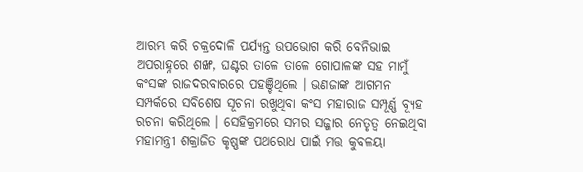ଆରମ୍ଭ କରି ଚକ୍ରଦୋଳି ପର୍ଯ୍ୟନ୍ତ ଉପଭୋଗ କରି ବେନିଭାଇ ଅପରାହ୍ନରେ ଶଙ୍ଖ, ଘଣ୍ଟର ତାଳେ ତାଳେ ଗୋପାଳଙ୍କ ସହ ମାମୁଁ କଂସଙ୍କ ରାଜଦରବାରରେ ପହଞ୍ଚିଥିଲେ । ଭଣଜାଙ୍କ ଆଗମନ ସମ୍ପର୍କରେ ସବିଶେଷ ସୂଚନା ରଖୁଥିବା କଂସ ମହାରାଜ ସମ୍ପୂର୍ଣ୍ଣ ବ୍ୟୂହ ରଚନା କରିଥିଲେ । ସେହିକ୍ରମରେ ସମର ସଜ୍ଜାର ନେତୃତ୍ୱ ନେଇଥିବା ମହାମନ୍ତ୍ରୀ ଶକ୍ରାଜିତ କୃଷ୍ଣଙ୍କ ପଥରୋଧ ପାଇଁ ମତ୍ତ କୁବଳୟା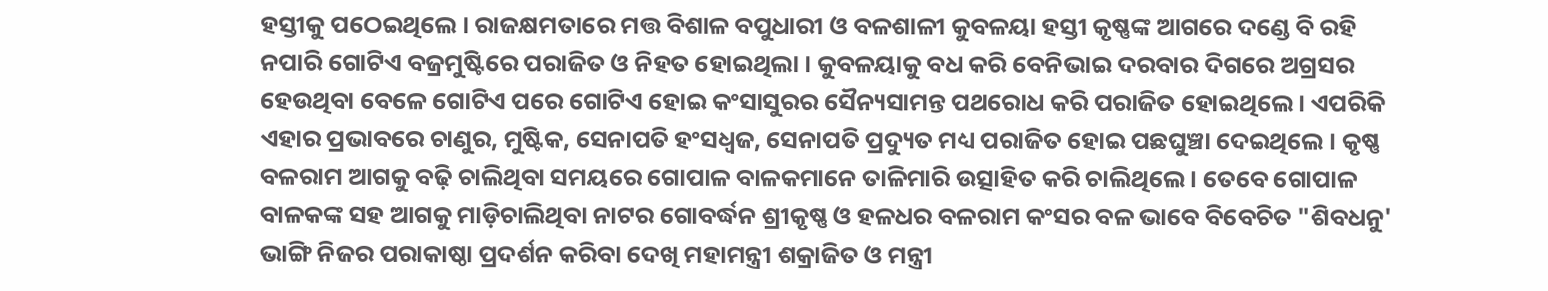ହସ୍ତୀକୁ ପଠେଇଥିଲେ । ରାଜକ୍ଷମତାରେ ମତ୍ତ ବିଶାଳ ବପୁଧାରୀ ଓ ବଳଶାଳୀ କୁବଳୟା ହସ୍ତୀ କୃଷ୍ଣଙ୍କ ଆଗରେ ଦଣ୍ଡେ ବି ରହି ନପାରି ଗୋଟିଏ ବଜ୍ରମୁଷ୍ଟିରେ ପରାଜିତ ଓ ନିହତ ହୋଇଥିଲା । କୁବଳୟାକୁ ବଧ କରି ବେନିଭାଇ ଦରବାର ଦିଗରେ ଅଗ୍ରସର ହେଉଥିବା ବେଳେ ଗୋଟିଏ ପରେ ଗୋଟିଏ ହୋଇ କଂସାସୁରର ସୈନ୍ୟସାମନ୍ତ ପଥରୋଧ କରି ପରାଜିତ ହୋଇଥିଲେ । ଏପରିକି ଏହାର ପ୍ରଭାବରେ ଚାଣୁର, ମୁଷ୍ଟିକ, ସେନାପତି ହଂସଧ୍ୱଜ, ସେନାପତି ପ୍ରଦ୍ୟୁତ ମଧ୍ୟ ପରାଜିତ ହୋଇ ପଛଘୁଞ୍ଚା ଦେଇଥିଲେ । କୃଷ୍ଣ ବଳରାମ ଆଗକୁ ବଢ଼ି ଚାଲିଥିବା ସମୟରେ ଗୋପାଳ ବାଳକମାନେ ତାଳିମାରି ଉତ୍ସାହିତ କରି ଚାଲିଥିଲେ । ତେବେ ଗୋପାଳ ବାଳକଙ୍କ ସହ ଆଗକୁ ମାଡ଼ିଚାଲିଥିବା ନାଟର ଗୋବର୍ଦ୍ଧନ ଶ୍ରୀକୃଷ୍ଣ ଓ ହଳଧର ବଳରାମ କଂସର ବଳ ଭାବେ ବିବେଚିତ "ଶିବଧନୁ' ଭାଙ୍ଗି ନିଜର ପରାକାଷ୍ଠା ପ୍ରଦର୍ଶନ କରିବା ଦେଖି ମହାମନ୍ତ୍ରୀ ଶକ୍ରାଜିତ ଓ ମନ୍ତ୍ରୀ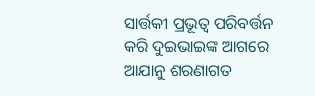ସାର୍ତ୍ତକୀ ପ୍ରଭୂତ୍ୱ ପରିବର୍ତ୍ତନ କରି ଦୁଇଭାଇଙ୍କ ଆଗରେ ଆଯାନୁ ଶରଣାଗତ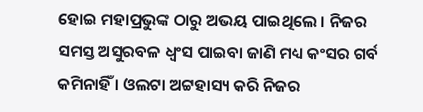ହୋଇ ମହାପ୍ରଭୁଙ୍କ ଠାରୁ ଅଭୟ ପାଇଥିଲେ । ନିଜର ସମସ୍ତ ଅସୁରବଳ ଧ୍ୱଂସ ପାଇବା ଜାଣି ମଧ୍ୟ କଂସର ଗର୍ବ କମିନାହିଁ । ଓଲଟା ଅଟ୍ଟହାସ୍ୟ କରି ନିଜର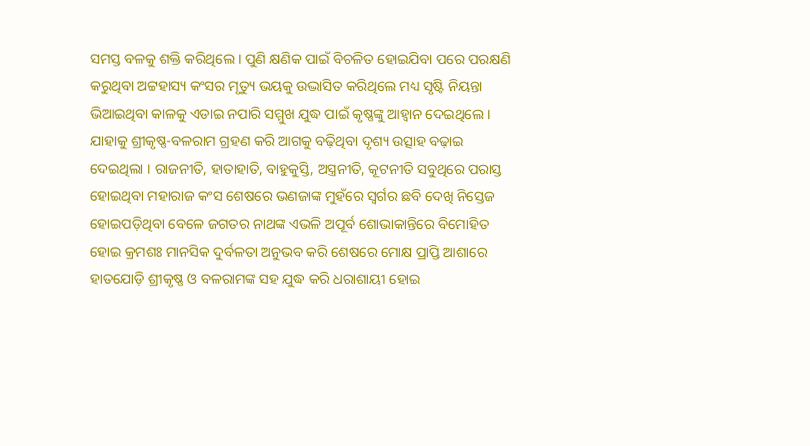ସମସ୍ତ ବଳକୁ ଶକ୍ତି କରିଥିଲେ । ପୁଣି କ୍ଷଣିକ ପାଇଁ ବିଚଳିତ ହୋଇଯିବା ପରେ ପରକ୍ଷଣି କରୁଥିବା ଅଟ୍ଟହାସ୍ୟ କଂସର ମୃତ୍ୟୁ ଭୟକୁ ଉଦ୍ଭାସିତ କରିଥିଲେ ମଧ୍ୟ ସୃଷ୍ଟି ନିୟନ୍ତା ଭିଆଇଥିବା କାଳକୁ ଏଡାଇ ନପାରି ସମ୍ମୁଖ ଯୁଦ୍ଧ ପାଇଁ କୃଷ୍ଣଙ୍କୁ ଆହ୍ୱାନ ଦେଇଥିଲେ । ଯାହାକୁ ଶ୍ରୀକୃଷ୍ଣ-ବଳରାମ ଗ୍ରହଣ କରି ଆଗକୁ ବଢ଼ିଥିବା ଦୃଶ୍ୟ ଉତ୍ସାହ ବଢ଼ାଇ ଦେଇଥିଲା । ରାଜନୀତି, ହାତାହାତି, ବାହୁକୁସ୍ତି, ଅସ୍ତ୍ରନୀତି, କୂଟନୀତି ସବୁଥିରେ ପରାସ୍ତ ହୋଇଥିବା ମହାରାଜ କଂସ ଶେଷରେ ଭଣଜାଙ୍କ ମୁହଁରେ ସ୍ୱର୍ଗର ଛବି ଦେଖି ନିସ୍ତେଜ ହୋଇପଡ଼ିଥିବା ବେଳେ ଜଗତର ନାଥଙ୍କ ଏଭଳି ଅପୂର୍ବ ଶୋଭାକାନ୍ତିରେ ବିମୋହିତ ହୋଇ କ୍ରମଶଃ ମାନସିକ ଦୁର୍ବଳତା ଅନୁଭବ କରି ଶେଷରେ ମୋକ୍ଷ ପ୍ରାପ୍ତି ଆଶାରେ ହାତଯୋଡ଼ି ଶ୍ରୀକୃଷ୍ଣ ଓ ବଳରାମଙ୍କ ସହ ଯୁଦ୍ଧ କରି ଧରାଶାୟୀ ହୋଇ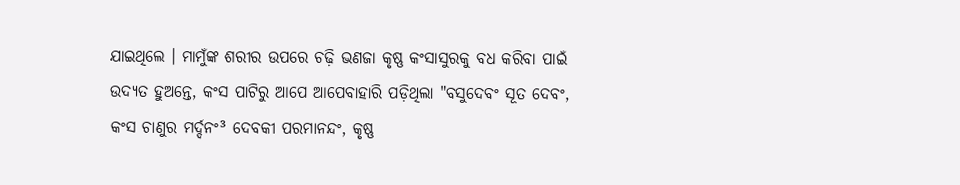ଯାଇଥିଲେ । ମାମୁଁଙ୍କ ଶରୀର ଉପରେ ଚଢ଼ି ଭଣଜା କୃଷ୍ଣ କଂସାସୁରକୁ ବଧ କରିବା ପାଇଁ ଉଦ୍ୟତ ହୁଅନ୍ତେ, କଂସ ପାଟିରୁ ଆପେ ଆପେବାହାରି ପଡ଼ିଥିଲା "ବସୁଦେବଂ ସୂତ ଦେବଂ, କଂସ ଚାଣୁର ମର୍ଦ୍ଦନଂ³ ଦେବକୀ ପରମାନନ୍ଦଂ, କୃଷ୍ଣ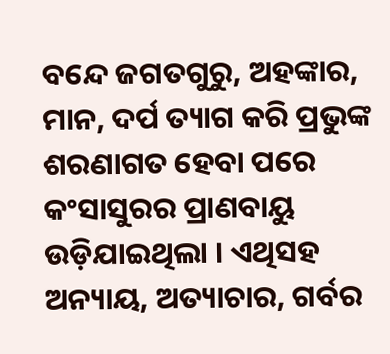ବନ୍ଦେ ଜଗତଗୁରୁ, ଅହଙ୍କାର, ମାନ, ଦର୍ପ ତ୍ୟାଗ କରି ପ୍ରଭୁଙ୍କ ଶରଣାଗତ ହେବା ପରେ କଂସାସୁରର ପ୍ରାଣବାୟୁ ଉଡ଼ିଯାଇଥିଲା । ଏଥିସହ ଅନ୍ୟାୟ, ଅତ୍ୟାଚାର, ଗର୍ବର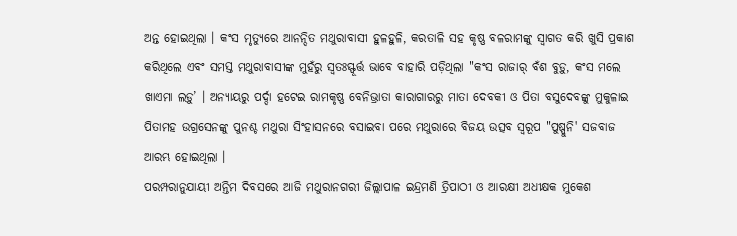ଅନ୍ତ ହୋଇଥିଲା । କଂସ ମୃତ୍ୟୁରେ ଆନନ୍ଦିତ ମଥୁରାବାସୀ ହୁଳହୁଳି, କରତାଳି ସହ କୃଷ୍ଣ ବଳରାମଙ୍କୁ ସ୍ୱାଗତ କରି ଖୁସି ପ୍ରକାଶ କରିଥିଲେ ଏବଂ ସମସ୍ତ ମଥୁରାବାସୀଙ୍କ ମୁହଁରୁ ସ୍ୱତଃସ୍ଫୂର୍ତ୍ତ ଭାବେ ବାହାରି ପଡ଼ିଥିଲା "କଂସ ରାଜାର୍ ବଁଶ ବୁଡ଼ୁ, କଂସ ମଲେ ଖାଏମା ଲଡ଼ୁ’ । ଅନ୍ୟାୟରୁ ପର୍ଦ୍ଦା ହଟେଇ ରାମକୃଷ୍ଣ ବେନିଭ୍ରାତା କାରାଗାରରୁ ମାତା ଦେବକୀ ଓ ପିତା ବସୁଦେବଙ୍କୁ ମୁକୁଳାଇ ପିତାମହ ଉଗ୍ରସେନଙ୍କୁ ପୁନଶ୍ଚ ମଥୁରା ସିଂହାସନରେ ବସାଇବା ପରେ ମଥୁରାରେ ବିଜୟ ଉତ୍ସବ ସ୍ୱରୂପ "ପୁଷ୍ପୁନି' ସଜବାଜ ଆରମ୍ଭ ହୋଇଥିଲା ।
ପରମ୍ପରାନୁଯାୟୀ ଅନ୍ତିମ ଦିବସରେ ଆଜି ମଥୁରାନଗରୀ ଜିଲ୍ଲାପାଳ ଇନ୍ଦ୍ରମଣି ତ୍ରିପାଠୀ ଓ ଆରକ୍ଷୀ ଅଧୀକ୍ଷକ ମୁକେଶ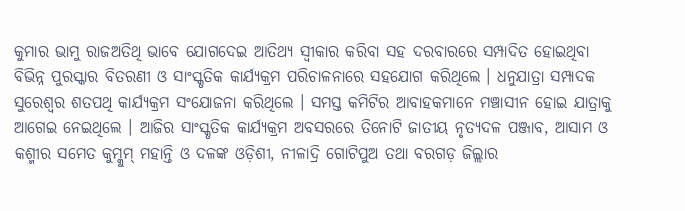କୁମାର ଭାମୁ ରାଜଅତିଥି ଭାବେ ଯୋଗଦେଇ ଆତିଥ୍ୟ ସ୍ୱୀକାର କରିବା ସହ ଦରବାରରେ ସମ୍ପାଦିତ ହୋଇଥିବା ବିଭିନ୍ନ ପୁରସ୍କାର ବିତରଣୀ ଓ ସାଂସ୍କୃତିକ କାର୍ଯ୍ୟକ୍ରମ ପରିଚାଳନାରେ ସହଯୋଗ କରିଥିଲେ । ଧନୁଯାତ୍ରା ସମ୍ପାଦକ ସୁରେଶ୍ୱର ଶତପଥି କାର୍ଯ୍ୟକ୍ରମ ସଂଯୋଜନା କରିଥିଲେ । ସମସ୍ତ କମିଟିର ଆବାହକମାନେ ମଞ୍ଚାସୀନ ହୋଇ ଯାତ୍ରାକୁ ଆଗେଇ ନେଇଥିଲେ । ଆଜିର ସାଂସ୍କୃତିକ କାର୍ଯ୍ୟକ୍ରମ ଅବସରରେ ତିନୋଟି ଜାତୀୟ ନୃତ୍ୟଦଳ ପଞ୍ଜାବ, ଆସାମ ଓ କଶ୍ମୀର ସମେତ କୁମ୍କୁମ୍ ମହାନ୍ତି ଓ ଦଳଙ୍କ ଓଡ଼ିଶୀ, ନୀଳାଦ୍ରି ଗୋଟିପୁଅ ତଥା ବରଗଡ଼ ଜିଲ୍ଲାର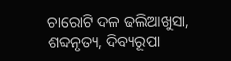ଚାରୋଟି ଦଳ ଢଲିଆଖୁସା, ଶବ୍ଦନୃତ୍ୟ, ଦିବ୍ୟରୂପା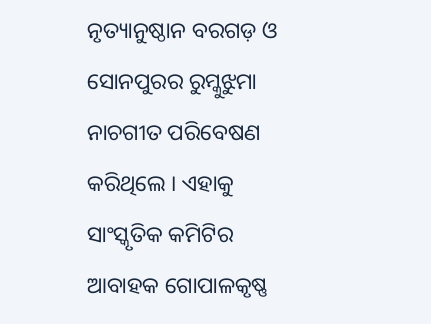ନୃତ୍ୟାନୁଷ୍ଠାନ ବରଗଡ଼ ଓ ସୋନପୁରର ରୁମ୍କୁଝୁମା ନାଚଗୀତ ପରିବେଷଣ କରିଥିଲେ । ଏହାକୁ ସାଂସ୍କୃତିକ କମିଟିର ଆବାହକ ଗୋପାଳକୃଷ୍ଣ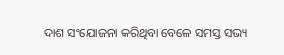ଦାଶ ସଂଯୋଜନା କରିଥିବା ବେଳେ ସମସ୍ତ ସଭ୍ୟ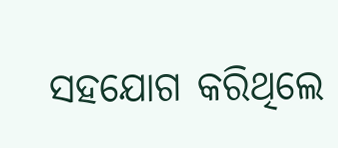ସହଯୋଗ କରିଥିଲେ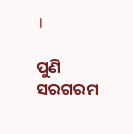।

ପୁଣି ସରଗରମ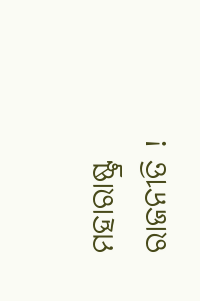ମହାରାଷ୍ଟ୍ର ରାଜନୀତି !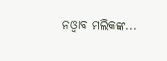ନଓ୍ବାବ ମଲିକଙ୍କ...